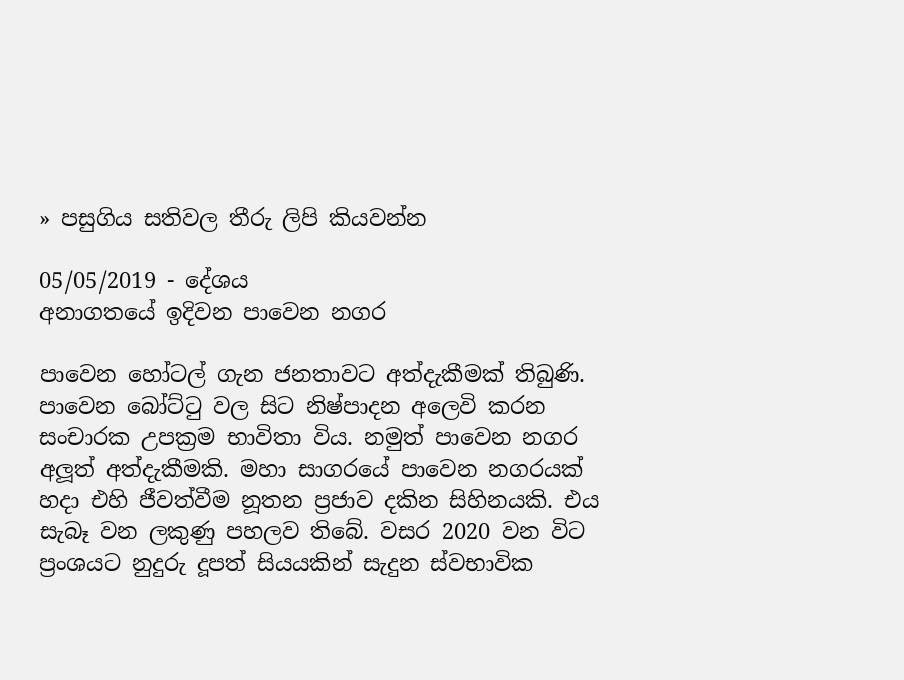» පසුගිය සතිවල තීරු ලිපි කියවන්න

05/05/2019 - දේශය
අනාගතයේ ඉදිවන පාවෙන නගර

පාවෙන හෝටල් ගැන ජනතාවට අත්දැකීමක් තිබුණි. පාවෙන බෝට්ටු වල සිට නිෂ්පාදන අලෙවි කරන සංචාරක උපක්‍රම භාවිතා විය. නමුත් පාවෙන නගර අලූත් අත්දැකීමකි. මහා සාගරයේ පාවෙන නගරයක් හදා එහි ජීවත්වීම නූතන ප්‍රජාව දකින සිහිනයකි. එය සැබෑ වන ලකුණු පහලව තිබේ. වසර 2020 වන විට ප්‍රංශයට නුදුරු දූපත් සියයකින් සැදුන ස්වභාවික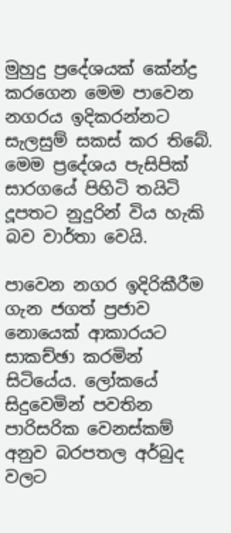මුහුදු ප්‍රදේශයක් කේන්ද්‍ර කරගෙන මෙම පාවෙන නගරය ඉදිකරන්නට සැලසුම් සකස් කර තිබේ. මෙම ප්‍රදේශය පැසිපික් සාරගයේ පිහිටි තයිටි දූපතට නුදුරින් විය හැකි බව වාර්තා වෙයි.

පාවෙන නගර ඉදිරිකීරීම ගැන ජගත් ප්‍රජාව නොයෙක් ආකාරයට සාකච්ඡා කරමින් සිටියේය. ලෝකයේ සිදුවෙමින් පවතින පාරිසරික වෙනස්කම් අනුව බරපතල අර්බුද වලට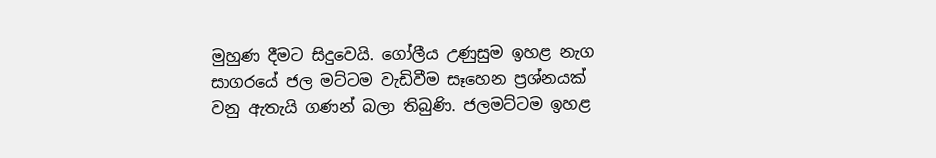මුහුණ දීමට සිදුවෙයි. ගෝලීය උණුසුම ඉහළ නැග සාගරයේ ජල මට්ටම වැඩිවීම සෑහෙන ප්‍රශ්නයක් වනු ඇතැයි ගණන් බලා තිබුණි. ජලමට්ටම ඉහළ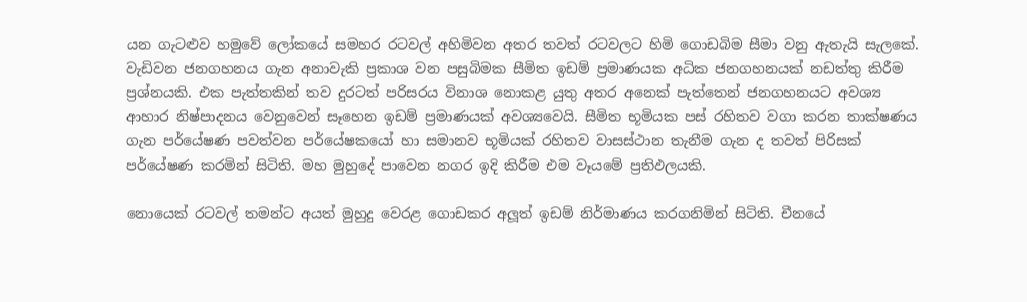යන ගැටළුව හමුවේ ලෝකයේ සමහර රටවල් අහිමිවන අතර තවත් රටවලට හිමි ගොඩබිම සීමා වනු ඇතැයි සැලකේ. වැඩිවන ජනගහනය ගැන අනාවැකි ප්‍රකාශ වන පසුබිමක සීමිත ඉඩම් ප්‍රමාණයක අධික ජනගහනයක් නඩත්තු කිරීම ප්‍රශ්නයකි. එක පැත්තකින් තව දුරටත් පරිසරය විනාශ නොකළ යුතු අතර අනෙක් පැත්තෙන් ජනගහනයට අවශ්‍ය ආහාර නිෂ්පාදනය වෙනුවෙන් සෑහෙන ඉඩම් ප්‍රමාණයක් අවශ්‍යවෙයි. සීමිත භූමියක පස් රහිතව වගා කරන තාක්ෂණය ගැන පර්යේෂණ පවත්වන පර්යේෂකයෝ හා සමානව භූමියක් රහිතව වාසස්ථාන තැනීම ගැන ද තවත් පිරිසක් පර්යේෂණ කරමින් සිටිති. මහ මුහුදේ පාවෙන නගර ඉදි කිරීම එම වෑයමේ ප්‍රතිඵලයකි.

නොයෙක් රටවල් තමන්ට අයත් මුහුදු වෙරළ ගොඩකර අලූත් ඉඩම් නිර්මාණය කරගනිමින් සිටිති. චීනයේ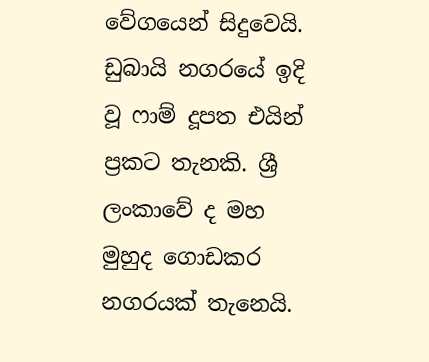වේගයෙන් සිදුවෙයි. ඩුබායි නගරයේ ඉදි වූ ෆාම් දූපත එයින් ප්‍රකට තැනකි. ශ්‍රී ලංකාවේ ද මහ මුහුද ගොඩකර නගරයක් තැනෙයි.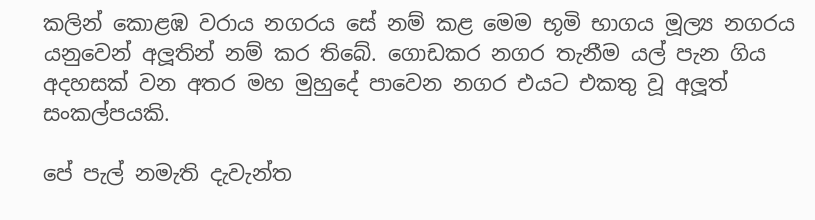කලින් කොළඹ වරාය නගරය සේ නම් කළ මෙම භූමි භාගය මූල්‍ය නගරය යනුවෙන් අලූතින් නම් කර තිබේ. ගොඩකර නගර තැනීම යල් පැන ගිය අදහසක් වන අතර මහ මුහුදේ පාවෙන නගර එයට එකතු වූ අලූත් සංකල්පයකි.

පේ පැල් නමැති දැවැන්ත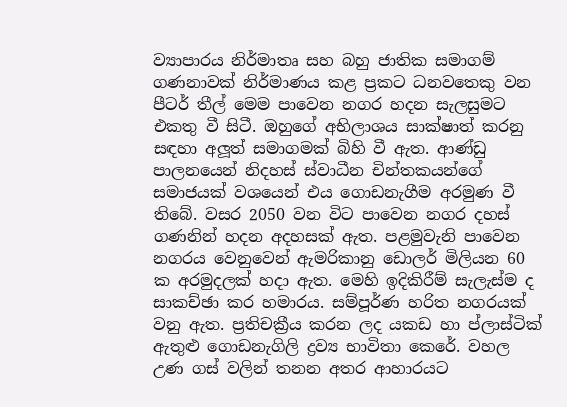ව්‍යාපාරය නිර්මාතෘ සහ බහු ජාතික සමාගම් ගණනාවක් නිර්මාණය කළ ප්‍රකට ධනවතෙකු වන පීටර් තීල් මෙම පාවෙන නගර හදන සැලසුමට එකතු වී සිටී. ඔහුගේ අභිලාශය සාක්ෂාත් කරනු සඳහා අලූත් සමාගමක් බිහි වී ඇත. ආණ්ඩු පාලනයෙන් නිදහස් ස්වාධීන චින්තකයන්ගේ සමාජයක් වශයෙන් එය ගොඩනැගීම අරමුණ වී තිබේ. වසර 2050 වන විට පාවෙන නගර දහස් ගණනින් හදන අදහසක් ඇත. පළමුවැනි පාවෙන නගරය වෙනුවෙන් ඇමරිකානු ඩොලර් මිලියන 60 ක අරමුදලක් හදා ඇත. මෙහි ඉදිකිරීම් සැලැස්ම ද සාකච්ඡා කර හමාරය. සම්පූර්ණ හරිත නගරයක් වනු ඇත. ප්‍රතිචක්‍රීය කරන ලද යකඩ හා ප්ලාස්ටික් ඇතුළු ගොඩනැගිලි ද්‍රව්‍ය භාවිතා කෙරේ. වහල උණ ගස් වලින් තනන අතර ආහාරයට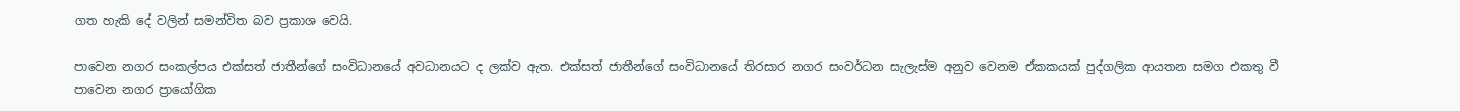ගත හැකි දේ වලින් සමන්විත බව ප්‍රකාශ වෙයි.

පාවෙන නගර සංකල්පය එක්සත් ජාතීන්ගේ සංවිධානයේ අවධානයට ද ලක්ව ඇත. එක්සත් ජාතීන්ගේ සංවිධානයේ තිරසාර නගර සංවර්ධන සැලැස්ම අනුව වෙනම ඒකකයක් පුද්ගලික ආයතන සමග එකතු වී පාවෙන නගර ප්‍රායෝගික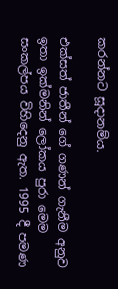කරන්නට සූදානම්ය.

එක්සත් ජාතීන් ගේ ගණන් ගැනීම අනුව ඉතා ඉක්මනින් ලෝකය පුරා මෙම සංකල්පය විහිදෙනු ඇත. 1995 දී පමණ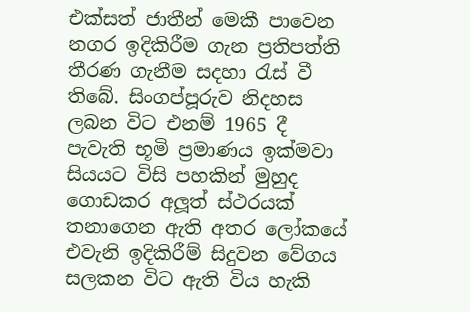එක්සත් ජාතීන් මෙකී පාවෙන නගර ඉදිකිරීම ගැන ප්‍රතිපත්ති තීරණ ගැනීම සදහා රැස් වී තිබේ. සිංගප්පූරුව නිදහස ලබන විට එනම් 1965 දී පැවැති භූමි ප්‍රමාණය ඉක්මවා සියයට විසි පහකින් මුහුද ගොඩකර අලූත් ස්ථරයක් තනාගෙන ඇති අතර ලෝකයේ එවැනි ඉදිකිරීම් සිදුවන වේගය සලකන විට ඇති විය හැකි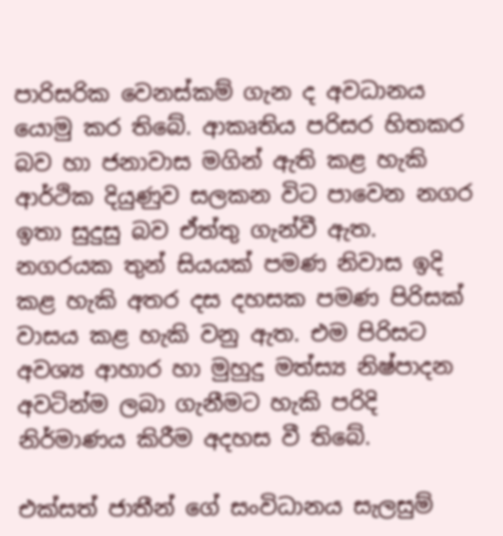පාරිසරික වෙනස්කම් ගැන ද අවධානය යොමු කර තිබේ. ආකෘතිය පරිසර හිතකර බව හා ජනාවාස මගින් ඇති කළ හැකි ආර්ථික දියුණුව සලකන විට පාවෙන නගර ඉතා සුදුසු බව ඒත්තු ගැන්වී ඇත. නගරයක තුන් සියයක් පමණ නිවාස ඉදි කළ හැකි අතර දස දහසක පමණ පිරිසක් වාසය කළ හැකි වනු ඇත. එම පිරිසට අවශ්‍ය ආහාර හා මුහුදු මත්ස්‍ය නිෂ්පාදන අවටින්ම ලබා ගැනීමට හැකි පරිදි නිර්මාණය කිරීම අදහස වී තිබේ.

එක්සත් ජාතීන් ගේ සංවිධානය සැලසුම්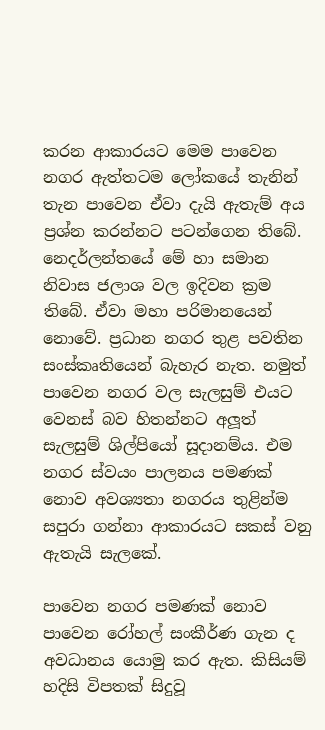කරන ආකාරයට මෙම පාවෙන නගර ඇත්තටම ලෝකයේ තැනින් තැන පාවෙන ඒවා දැයි ඇතැම් අය ප්‍රශ්න කරන්නට පටන්ගෙන තිබේ. නෙදර්ලන්තයේ මේ හා සමාන නිවාස ජලාශ වල ඉදිවන ක්‍රම තිබේ. ඒවා මහා පරිමානයෙන් නොවේ. ප්‍රධාන නගර තුළ පවතින සංස්කෘතියෙන් බැහැර නැත. නමුත් පාවෙන නගර වල සැලසුම් එයට වෙනස් බව හිතන්නට අලූත් සැලසුම් ශිල්පියෝ සූදානම්ය. එම නගර ස්වයං පාලනය පමණක් නොව අවශ්‍යතා නගරය තුළින්ම සපුරා ගන්නා ආකාරයට සකස් වනු ඇතැයි සැලකේ.

පාවෙන නගර පමණක් නොව පාවෙන රෝහල් සංකීර්ණ ගැන ද අවධානය යොමු කර ඇත. කිසියම් හදිසි විපතක් සිදුවූ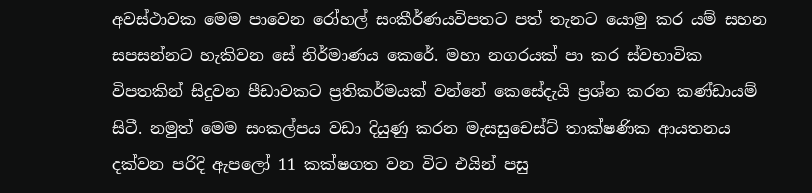අවස්ථාවක මෙම පාවෙන රෝහල් සංකීර්ණයවිපතට පත් තැනට යොමු කර යම් සහන සපසන්නට හැකිවන සේ නිර්මාණය කෙරේ. මහා නගරයක් පා කර ස්වභාවික විපතකින් සිදුවන පීඩාවකට ප්‍රතිකර්මයක් වන්නේ කෙසේදැයි ප්‍රශ්න කරන කණ්ඩායම් සිටී. නමුත් මෙම සංකල්පය වඩා දියුණු කරන මැසසුචෙස්ට් තාක්ෂණික ආයතනය දක්වන පරිදි ඇපලෝ 11 කක්ෂගත වන විට එයින් පසු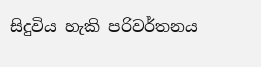සිදුවිය හැකි පරිවර්තනය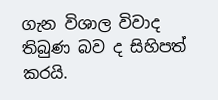ගැන විශාල විවාද තිබුණ බව ද සිහිපත් කරයි.